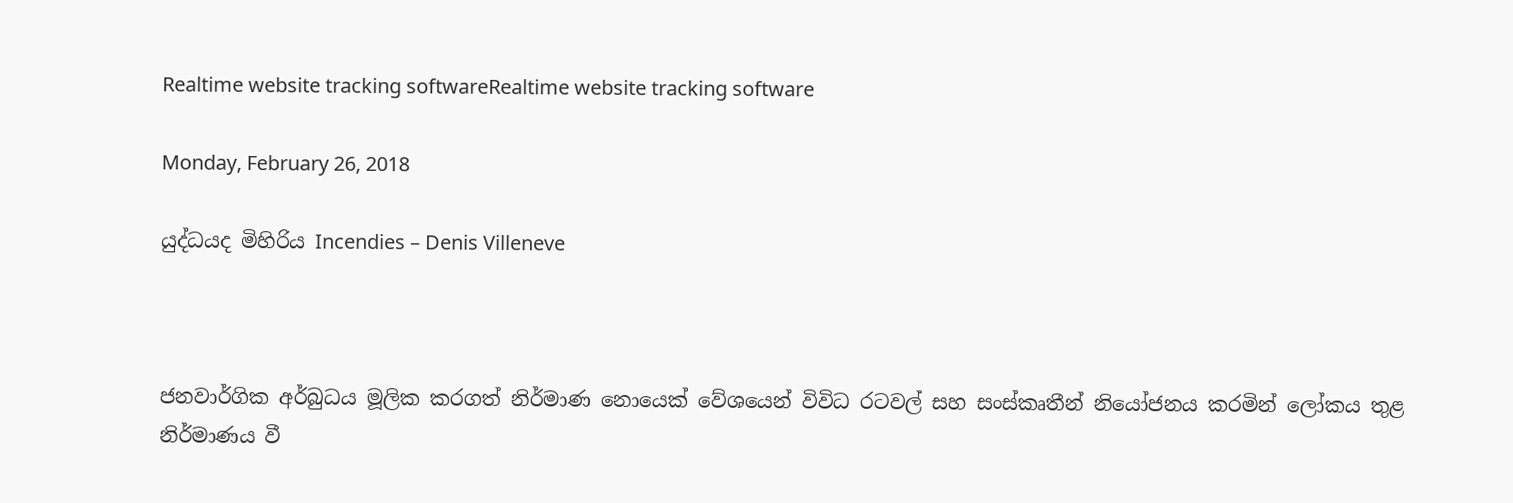Realtime website tracking softwareRealtime website tracking software

Monday, February 26, 2018

යුද්ධයද මිහිරිය Incendies – Denis Villeneve



ජනවාර්ගික අර්බුධය මූලික කරගත් නිර්මාණ නොයෙක් වේශයෙන් විවිධ රටවල් සහ සංස්කෘතීන් නියෝජනය කරමින් ලෝකය තුළ නිර්මාණය වී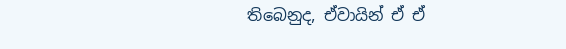තිබෙනුද, ඒවායින් ඒ ඒ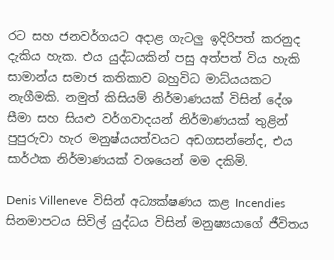රට සහ ජනවර්ගයට අදාළ ගැටලු ඉදිරිපත් කරනුද දැකිය හැක. එය යුද්ධයකින් පසු අත්පත් විය හැකි සාමාන්ය සමාජ කතිකාව බහුවිධ මාධ්යයකට නැගීමකි. නමුත් කිසියම් නිර්මාණයක් විසින් දේශ සීමා සහ සියළු වර්ගවාදයන් නිර්මාණයක් තුළින් පුපුරුවා හැර මනුෂ්යයත්වයට අඩගසන්නේද, එය සාර්ථක නිර්මාණයක් වශයෙන් මම දකිමි.

Denis Villeneve  විසින් අධ්‍යක්ෂණය කළ Incendies සිනමාපටය සිවිල් යුද්ධය විසින් මනුෂ්‍යයාගේ ජීවිතය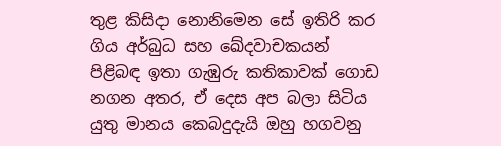තුළ කිසිදා නොනිමෙන සේ ඉතිරි කර ගිය අර්බුධ සහ ඛේදවාචකයන් පිළිබඳ ඉතා ගැඹුරු කතිකාවක් ගොඩ නගන අතර, ඒ දෙස අප බලා සිටිය යුතු මානය කෙබදුදැයි ඔහු හගවනු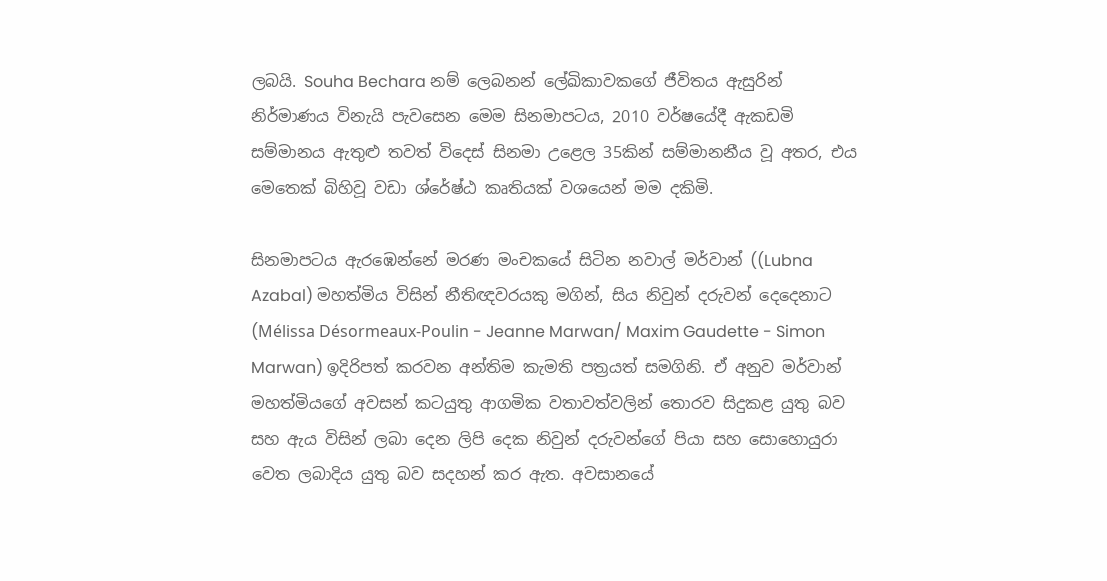ලබයි. Souha Bechara නම් ලෙබනන් ලේඛිකාවකගේ ජීවිතය ඇසුරින් නිර්මාණය විනැයි පැවසෙන මෙම සිනමාපටය, 2010 වර්ෂයේදී ඇකඩමි සම්මානය ඇතුළු තවත් විදෙස් සිනමා උළෙල 35කින් සම්මානනීය වූ අතර, එය මෙතෙක් බිහිවූ වඩා ශ්රේෂ්ඨ කෘතියක් වශයෙන් මම දකිමි.

සිනමාපටය ඇරඹෙන්නේ මරණ මංචකයේ සිටින නවාල් මර්වාන් ((Lubna Azabal) මහත්මිය විසින් නීතිඥවරයකු මගින්, සිය නිවුන් දරුවන් දෙදෙනාට (Mélissa Désormeaux-Poulin - Jeanne Marwan/ Maxim Gaudette - Simon Marwan) ඉදිරිපත් කරවන අන්තිම කැමති පත්‍රයත් සමගිනි. ඒ අනුව මර්වාන් මහත්මියගේ අවසන් කටයුතු ආගමික වතාවත්වලින් තොරව සිදුකළ යුතු බව සහ ඇය විසින් ලබා දෙන ලිපි දෙක නිවුන් දරුවන්ගේ පියා සහ සොහොයුරා වෙත ලබාදිය යුතු බව සදහන් කර ඇත. අවසානයේ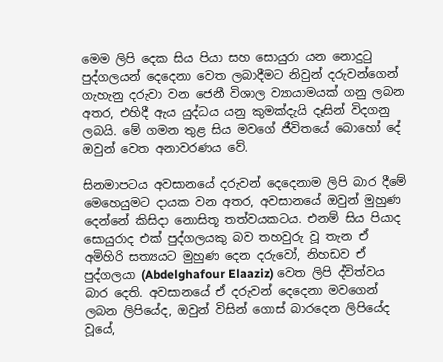මෙම ලිපි දෙක සිය පියා සහ සොයුරා යන නොදුටු පුද්ගලයන් දෙදෙනා වෙත ලබාදීමට නිවුන් දරුවන්ගෙන් ගැහැනු දරුවා වන ජෙනී විශාල ව්‍යායාමයක් ගනු ලබන අතර, එහිදී ඇය යුද්ධය යනු කුමක්දැයි දෑසින් විදගනු ලබයි. මේ ගමන තුළ සිය මවගේ ජීවිතයේ බොහෝ දේ ඔවුන් වෙත අනාවරණය වේ.

සිනමාපටය අවසානයේ දරුවන් දෙදෙනාම ලිපි බාර දීමේ මෙහෙයුමට දායක වන අතර, අවසානයේ ඔවුන් මුහුණ දෙන්නේ කිසිදා නොසිතූ තත්වයකටය. එනම් සිය පියාද සොයුරාද එක් පුද්ගලයකු බව තහවුරු වූ තැන ඒ අමිහිරි සත්‍යයට මුහුණ දෙන දරුවෝ, නිහඩව ඒ පුද්ගලයා (Abdelghafour Elaaziz) වෙත ලිපි ද්විත්වය බාර දෙති. අවසානයේ ඒ දරුවන් දෙදෙනා මවගෙන් ලබන ලිපියේද, ඔවුන් විසින් ගොස් බාරදෙන ලිපියේද වූයේ,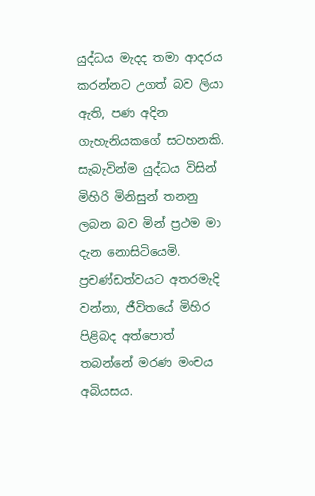යුද්ධය මැදද තමා ආදරය කරන්නට උගත් බව ලියා ඇති, පණ අදින ගැහැනියකගේ සටහනකි. සැබැවින්ම යුද්ධය විසින් මිහිරි මිනිසුන් තනනු ලබන බව මින් ප්‍රථම මා දැන නොසිටියෙමි. ප්‍රචණ්ඩත්වයට අතරමැදි වන්නා, ජීවිතයේ මිහිර පිළිබද අත්පොත් තබන්නේ මරණ මංචය අබියසය.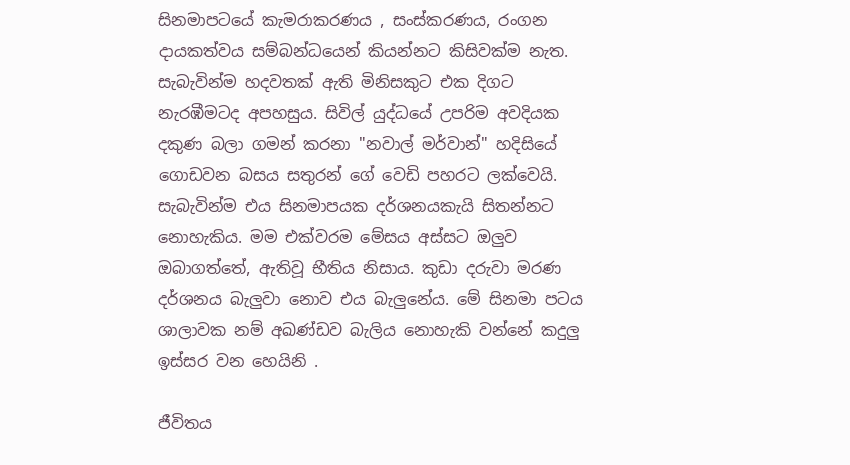සිනමාපටයේ කැමරාකරණය , සංස්කරණය, රංගන දායකත්වය සම්බන්ධයෙන් කියන්නට කිසිවක්ම නැත. සැබැවින්ම හදවතක් ඇති මිනිසකුට එක දිගට නැරඹීමටද අපහසුය. සිවිල් යුද්ධයේ උපරිම අවදියක දකුණ බලා ගමන් කරනා "නවාල් මර්වාන්" හදිසියේ ගොඩවන බසය සතුරන් ගේ වෙඩි පහරට ලක්වෙයි. සැබැවින්ම එය සිනමාපයක දර්ශනයකැයි සිතන්නට නොහැකිය. මම එක්වරම මේසය අස්සට ඔලුව ඔබාගත්තේ, ඇතිවූ භීතිය නිසාය. කුඩා දරුවා මරණ දර්ශනය බැලුවා නොව එය බැලුනේය. මේ සිනමා පටය ශාලාවක නම් අඛණ්ඩව බැලිය නොහැකි වන්නේ කදුලු ඉස්සර වන හෙයිනි .

ජීවිතය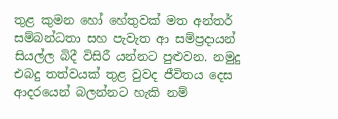තුළ කුමන හෝ හේතුවක් මත අන්තර් සම්බන්ධතා සහ පැවැත ආ සම්ප්‍රදායන් සියල්ල බිදී විසිරී යන්නට පුළුවන. නමුදු එබදු තත්වයක් තුළ වුවද ජීවිතය දෙස ආදරයෙන් බලන්නට හැකි නම්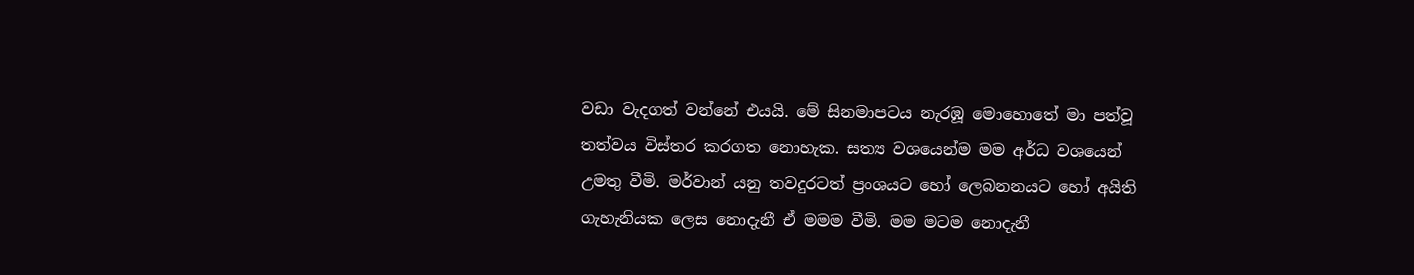වඩා වැදගත් වන්නේ එයයි. මේ සිනමාපටය නැරඹූ මොහොතේ මා පත්වූ තත්වය විස්තර කරගත නොහැක. සත්‍ය වශයෙන්ම මම අර්ධ වශයෙන් උමතු වීමි. මර්වාන් යනු තවදුරටත් ප්‍රංශයට හෝ ලෙබනනයට හෝ අයිති ගැහැනියක ලෙස නොදැනී ඒ මමම වීමි. මම මටම නොදැනී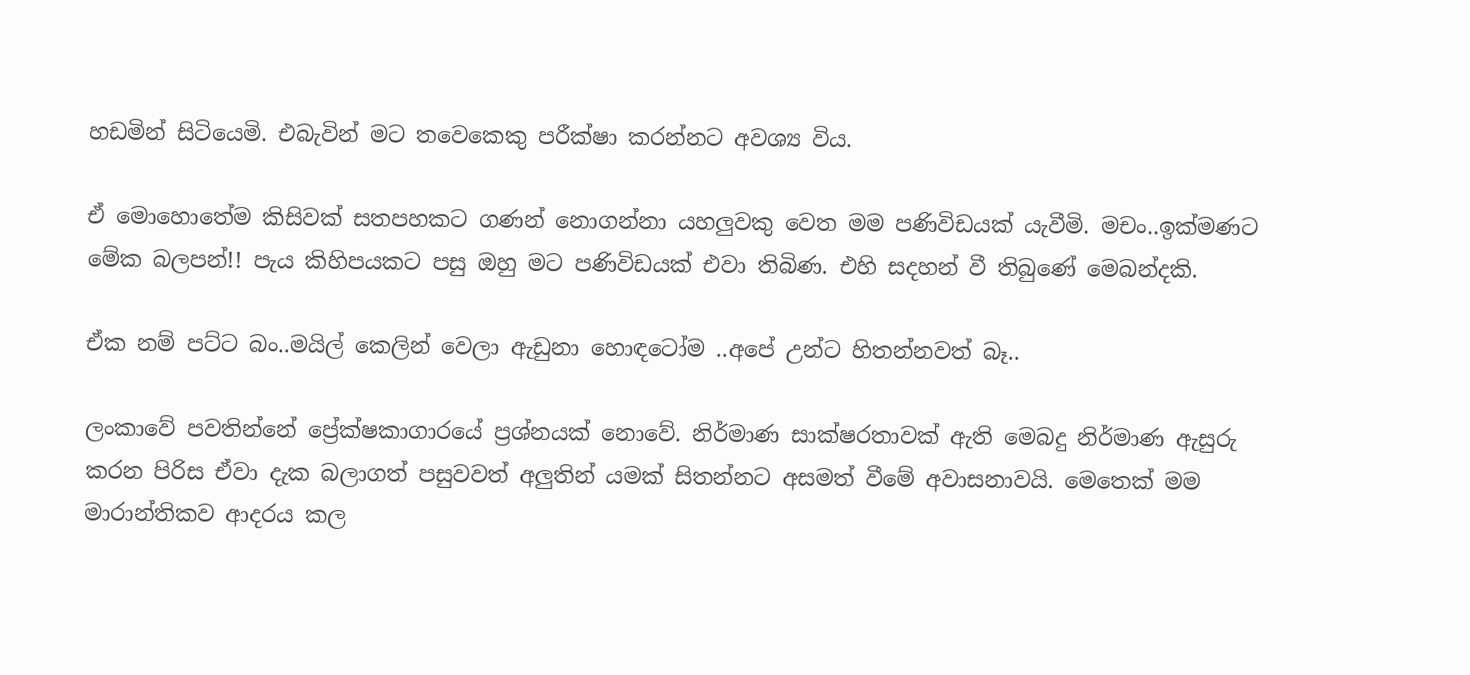හඩමින් සිටියෙමි. එබැවින් මට තවෙකෙකු පරීක්ෂා කරන්නට අවශ්‍ය විය.

ඒ මොහොතේම කිසිවක් සතපහකට ගණන් නොගන්නා යහලුවකු වෙත මම පණිවිඩයක් යැවීමි. මචං..ඉක්මණට මේක බලපන්!! පැය කිහිපයකට පසු ඔහු මට පණිවිඩයක් එවා තිබිණ. එහි සදහන් වී තිබුණේ මෙබන්දකි.

ඒක නම් පට්ට බං..මයිල් කෙලින් වෙලා ඇඩුනා හොඳටෝම ..අපේ උන්ට හිතන්නවත් බෑ..

ලංකාවේ පවතින්නේ ප්‍රේක්ෂකාගාරයේ ප්‍රශ්නයක් නොවේ. නිර්මාණ සාක්ෂරතාවක් ඇති මෙබදු නිර්මාණ ඇසුරු කරන පිරිස ඒවා දැක බලාගත් පසුවවත් අලුතින් යමක් සිතන්නට අසමත් වීමේ අවාසනාවයි. මෙතෙක් මම මාරාන්තිකව ආදරය කල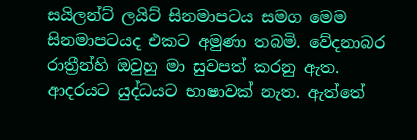සයිලන්ට් ලයිට් සිනමාපටය සමග මෙම සිනමාපටයද එකට අමුණා තබමි. වේදනාබර රාත්‍රීන්හි ඔවුහු මා සුවපත් කරනු ඇත. ආදරයට යුද්ධයට භාෂාවක් නැත. ඇත්තේ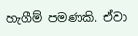හැගීම් පමණකි. ඒවා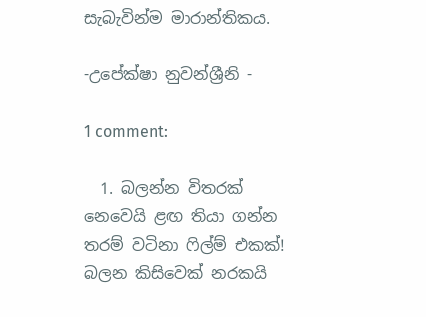සැබැවින්ම මාරාන්තිකය.

-උපේක්ෂා නුවන්ශ්‍රීනි -

1 comment:

  1. බලන්න විතරක් නෙවෙයි ළඟ තියා ගන්න තරම් වටිනා ෆිල්ම් එකක්! බලන කිසිවෙක් නරකයි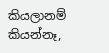කියලානම් කියන්නෑ,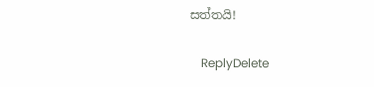සත්තයි!

    ReplyDelete